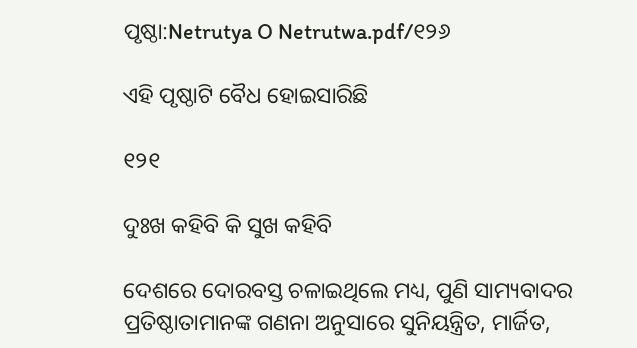ପୃଷ୍ଠା:Netrutya O Netrutwa.pdf/୧୨୬

ଏହି ପୃଷ୍ଠାଟି ବୈଧ ହୋଇସାରିଛି

୧୨୧

ଦୁଃଖ କ‌ହିବି କି ସୁଖ କ‌ହିବି

ଦେଶରେ ଦୋରବସ୍ତ ଚଳାଇଥିଲେ ମଧ୍ୟ, ପୁଣି ସାମ୍ୟବାଦର ପ୍ରତିଷ୍ଠାତାମାନଙ୍କ ଗଣନା ଅନୁସାରେ ସୁନିୟନ୍ତ୍ରିତ, ମାର୍ଜିତ,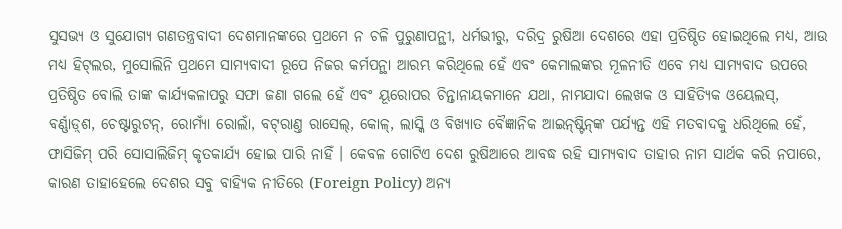ସୁସ‌ଭ୍ୟ ଓ ସୁଯୋଗ୍ୟ ଗଣତନ୍ତ୍ରବାଦୀ ଦେଶମାନଙ୍କରେ ପ୍ରଥମେ ନ ଚଳି ପୁରୁଣାପନ୍ଥୀ, ଧର୍ମ‌ଭୀରୁ, ଦରିଦ୍ର ରୁଷିଆ ଦେଶରେ ଏହା ପ୍ରତିଷ୍ଠିତ ହୋଇଥିଲେ ମଧ୍ୟ, ଆଉ ମଧ୍ୟ ହିଟ୍‌ଲର, ମୁସୋଲିନି ପ୍ରଥମେ ସାମ୍ୟବାଦୀ ରୂପେ ନିଜର କର୍ମ‌ପନ୍ଥା ଆରମ୍ଭ କରିଥିଲେ ହେଁ ଏବଂ କେମାଲଙ୍କର ମୂଳନୀତି ଏବେ ମଧ୍ୟ ସାମ୍ୟବାଦ ଉପରେ ପ୍ରତିଷ୍ଠିତ ବୋଲି ତାଙ୍କ କାର୍ଯ୍ୟକଳାପରୁ ସଫା ଜଣା ଗଲେ ହେଁ ଏବଂ ୟୂରୋପର ଚିନ୍ତାନାୟକମାନେ ଯଥା, ନାମ‌‌ଯାଦା ଲେଖକ ଓ ସାହିତ୍ୟିକ ଓୟେଲସ୍, ବର୍ଣ୍ଣାଡ଼୍‌ଶ, ଚେଷ୍ଟାରୁଟନ୍, ରୋମ୍ୟାଁ ରୋଲାଁ, ବଟ୍‌ରାଣ୍ତ ରାସେଲ୍, କୋଳ୍, ଲାସ୍କି ଓ ବିଖ୍ୟାତ ବୈଜ୍ଞାନିକ ଆଇନ୍‌ଷ୍ଟିନ୍‌ଙ୍କ ପର୍ଯ୍ୟନ୍ତ ଏହି ମତବାଦକୁ ଧରିଥିଲେ ହେଁ, ଫାସିଜିମ୍ ପରି ସୋସାଲିଜିମ୍ କୃତକାର୍ଯ୍ୟ ହୋଇ ପାରି ନାହିଁ । କେବଳ ଗୋଟିଏ ଦେଶ ରୁଷିଆରେ ଆବଦ୍ଧ ରହି ସାମ୍ୟବାଦ ତାହାର ନାମ ସାର୍ଥକ କରି ନପାରେ, କାରଣ ତାହାହେଲେ ଦେଶର ସବୁ ବାହ୍ୟିକ ନୀତିରେ (Foreign Policy) ଅନ୍ୟ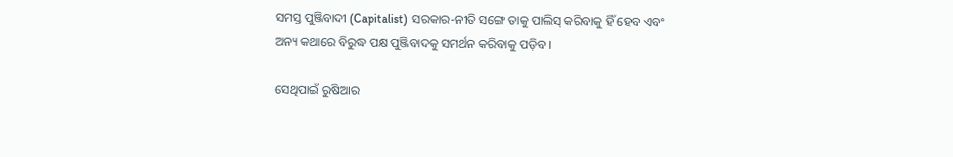ସମସ୍ତ ପୁଞ୍ଜିବାଦୀ (Capitalist) ସରକାର-ନୀତି ସଙ୍ଗେ ତାକୁ ପାଲିସ୍ କରିବାକୁ ହିଁ ହେବ ଏବଂ ଅନ୍ୟ କଥାରେ ବିରୁଦ୍ଧ ପକ୍ଷ ପୁଞ୍ଜିବାଦକୁ ସମର୍ଥନ କରିବାକୁ ପଡ଼ିବ ।

ସେଥିପାଇଁ ରୁଷିଆର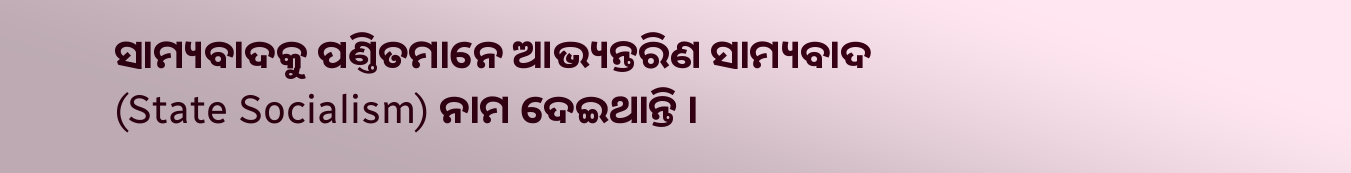ସାମ୍ୟବାଦକୁ ପଣ୍ତିତମାନେ ଆଭ୍ୟନ୍ତରିଣ ସାମ୍ୟବାଦ (State Socialism) ନାମ ଦେଇଥାନ୍ତି ।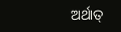ଅର୍ଥାତ୍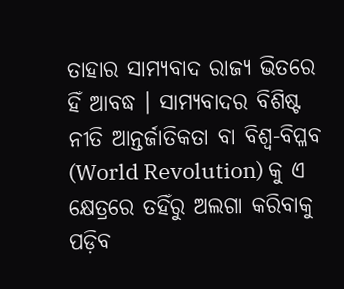ତାହାର ସାମ୍ୟବାଦ ରାଜ୍ୟ ଭିତରେ ହିଁ ଆବଦ୍ଧ । ସାମ୍ୟବାଦର ବିଶିଷ୍ଟ ନୀତି ଆନ୍ତର୍ଜାତିକତା ବା ବିଶ୍ୱ-ବିପ୍ଳବ (World Revolution) କୁ ଏ କ୍ଷେତ୍ରରେ ତ‌ହିଁରୁ ଅଲଗା କରିବାକୁ ପଡ଼ିବ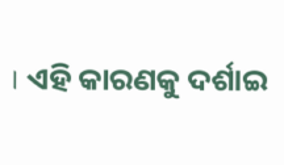। ଏହି କାରଣକୁ ଦର୍ଶାଇ